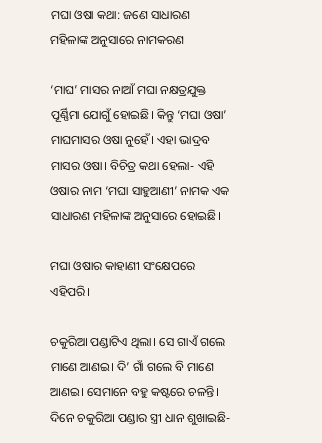ମଘା ଓଷା କଥା: ଜଣେ ସାଧାରଣ ମହିଳାଙ୍କ ଅନୁସାରେ ନାମକରଣ

‘ମାଘ’ ମାସର ନାଆଁ ମଘା ନକ୍ଷତ୍ରଯୁକ୍ତ ପୂର୍ଣ୍ଣିମା ଯୋଗୁଁ ହୋଇଛି। କିନ୍ତୁ ‘ମଘା ଓଷା’ ମାଘମାସର ଓଷା ନୁହେଁ। ଏହା ଭାଦ୍ରବ ମାସର ଓଷା। ବିଚିତ୍ର କଥା ହେଲା- ଏହି ଓଷାର ନାମ ‘ମଘା ସାହୁଆଣୀ’ ନାମକ ଏକ ସାଧାରଣ ମହିଳାଙ୍କ ଅନୁସାରେ ହୋଇଛି।

ମଘା ଓଷାର କାହାଣୀ ସଂକ୍ଷେପରେ ଏହିପରି।

ଚକୁରିଆ ପଣ୍ଡାଟିଏ ଥିଲା। ସେ ଗାଏଁ ଗଲେ ମାଣେ ଆଣଇ। ଦି’ ଗାଁ ଗଲେ ବି ମାଣେ ଆଣଇ। ସେମାନେ ବହୁ କଷ୍ଟରେ ଚଳନ୍ତି। ଦିନେ ଚକୁରିଆ ପଣ୍ଡାର ସ୍ତ୍ରୀ ଧାନ ଶୁଖାଇଛି-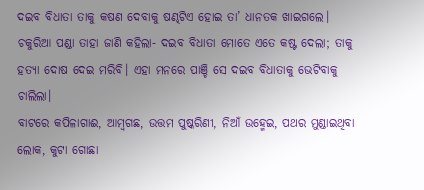ଦଇବ ବିଧାତା ତାକୁ କଷଣ ଦେବାକୁ ଷଣ୍ଢଟିଏ ହୋଇ ତା’ ଧାନତକ ଖାଇଗଲେ। ଚକୁରିଆ ପଣ୍ଡା ତାହା ଜାଣି କହିଲା- ଦଇବ ବିଧାତା ମୋତେ ଏତେ କଷ୍ଟ ଦେଲା; ତାକୁ ହତ୍ୟା ଦୋଷ ଦେଇ ମରିବି। ଏହା ମନରେ ପାଞ୍ଚି ସେ ଦଇବ ବିଧାତାକୁ ଭେଟିବାକୁ ଚାଲିଲା।
ବାଟରେ କପିଳାଗାଈ, ଆମ୍ବଗଛ, ଉତ୍ତମ ପୁଷ୍କରିଣୀ, ନିଆଁ ଉହ୍ମେଇ, ପଥର ମୁଣ୍ଡାଇଥିବା ଲୋକ, କୁଟା ଗୋଛା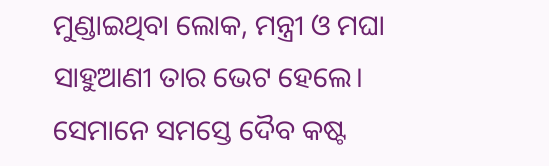ମୁଣ୍ଡାଇଥିବା ଲୋକ, ମନ୍ତ୍ରୀ ଓ ମଘା ସାହୁଆଣୀ ତାର ଭେଟ ହେଲେ। ସେମାନେ ସମସ୍ତେ ଦୈବ କଷ୍ଟ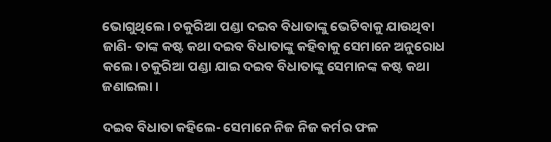ଭୋଗୁଥିଲେ। ଚକୁରିଆ ପଣ୍ଡା ଦଇବ ବିଧାତାଙ୍କୁ ଭେଟିବାକୁ ଯାଉଥିବା ଜାଣି- ତାଙ୍କ କଷ୍ଟ କଥା ଦଇବ ବିଧାତାଙ୍କୁ କହିବାକୁ ସେମାନେ ଅନୁରୋଧ କଲେ। ଚକୁରିଆ ପଣ୍ଡା ଯାଇ ଦଇବ ବିଧାତାଙ୍କୁ ସେମାନଙ୍କ କଷ୍ଟ କଥା ଜଣାଇଲା।

ଦଇବ ବିଧାତା କହିଲେ- ସେମାନେ ନିଜ ନିଜ କର୍ମର ଫଳ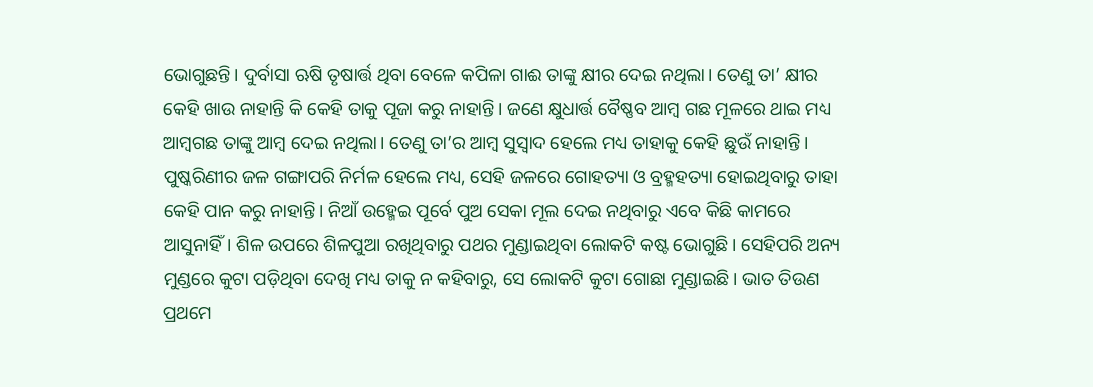ଭୋଗୁଛନ୍ତି। ଦୁର୍ବାସା ଋଷି ତୃଷାର୍ତ୍ତ ଥିବା ବେଳେ କପିଳା ଗାଈ ତାଙ୍କୁ କ୍ଷୀର ଦେଇ ନଥିଲା। ତେଣୁ ତା’ କ୍ଷୀର କେହି ଖାଉ ନାହାନ୍ତି କି କେହି ତାକୁ ପୂଜା କରୁ ନାହାନ୍ତି। ଜଣେ କ୍ଷୁଧାର୍ତ୍ତ ବୈଷ୍ଣବ ଆମ୍ବ ଗଛ ମୂଳରେ ଥାଇ ମଧ୍ୟ ଆମ୍ବଗଛ ତାଙ୍କୁ ଆମ୍ବ ଦେଇ ନଥିଲା। ତେଣୁ ତା’ର ଆମ୍ବ ସୁସ୍ୱାଦ ହେଲେ ମଧ୍ୟ ତାହାକୁ କେହି ଛୁଉଁ ନାହାନ୍ତି। ପୁଷ୍କରିଣୀର ଜଳ ଗଙ୍ଗାପରି ନିର୍ମଳ ହେଲେ ମଧ୍ୟ, ସେହି ଜଳରେ ଗୋହତ୍ୟା ଓ ବ୍ରହ୍ମହତ୍ୟା ହୋଇଥିବାରୁ ତାହା କେହି ପାନ କରୁ ନାହାନ୍ତି। ନିଆଁ ଉହ୍ମେଇ ପୂର୍ବେ ପୁଅ ସେକା ମୂଲ ଦେଇ ନଥିବାରୁ ଏବେ କିଛି କାମରେ ଆସୁନାହିଁ। ଶିଳ ଉପରେ ଶିଳପୁଆ ରଖିଥିବାରୁ ପଥର ମୁଣ୍ଡାଇଥିବା ଲୋକଟି କଷ୍ଟ ଭୋଗୁଛି। ସେହିପରି ଅନ୍ୟ ମୁଣ୍ଡରେ କୁଟା ପଡ଼ିଥିବା ଦେଖି ମଧ୍ୟ ତାକୁ ନ କହିବାରୁ, ସେ ଲୋକଟି କୁଟା ଗୋଛା ମୁଣ୍ଡାଇଛି। ଭାତ ତିଉଣ ପ୍ରଥମେ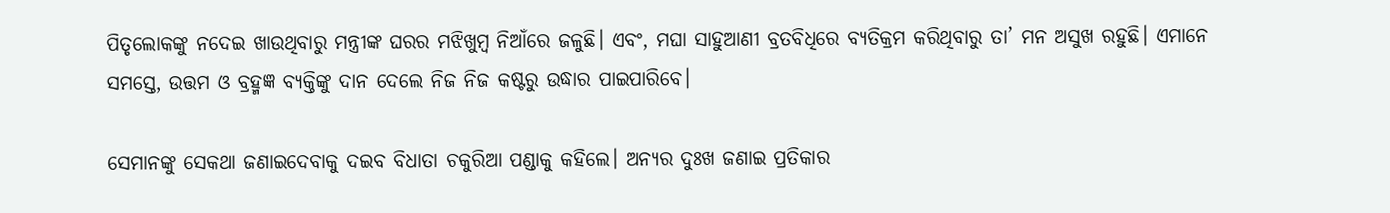ପିତୃଲୋକଙ୍କୁ ନଦେଇ ଖାଉଥିବାରୁ ମନ୍ତ୍ରୀଙ୍କ ଘରର ମଝିଖୁମ୍ବ ନିଆଁରେ ଜଳୁଛି। ଏବଂ, ମଘା ସାହୁଆଣୀ ବ୍ରତବିଧିରେ ବ୍ୟତିକ୍ରମ କରିଥିବାରୁ ତା’ ମନ ଅସୁଖ ରହୁଛି। ଏମାନେ ସମସ୍ତେ, ଉତ୍ତମ ଓ ବ୍ରହ୍ମଜ୍ଞ ବ୍ୟକ୍ତିଙ୍କୁ ଦାନ ଦେଲେ ନିଜ ନିଜ କଷ୍ଟରୁ ଉଦ୍ଧାର ପାଇପାରିବେ।

ସେମାନଙ୍କୁ ସେକଥା ଜଣାଇଦେବାକୁ ଦଇବ ବିଧାତା ଚକୁରିଆ ପଣ୍ଡାକୁ କହିଲେ। ଅନ୍ୟର ଦୁଃଖ ଜଣାଇ ପ୍ରତିକାର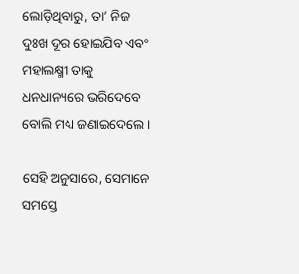ଲୋଡ଼ିଥିବାରୁ, ତା’ ନିଜ ଦୁଃଖ ଦୂର ହୋଇଯିବ ଏବଂ ମହାଲକ୍ଷ୍ମୀ ତାକୁ ଧନଧାନ୍ୟରେ ଭରିଦେବେ ବୋଲି ମଧ୍ୟ ଜଣାଇଦେଲେ।

ସେହି ଅନୁସାରେ, ସେମାନେ ସମସ୍ତେ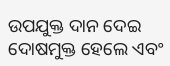ଉପଯୁକ୍ତ ଦାନ ଦେଇ ଦୋଷମୁକ୍ତ ହେଲେ ଏବଂ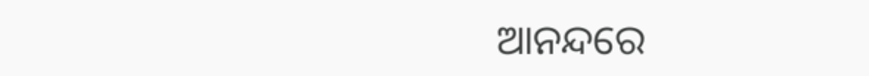ଆନନ୍ଦରେ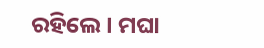ରହିଲେ। ମଘା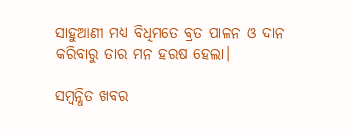ସାହୁଆଣୀ ମଧ୍ୟ ବିଧିମତେ ବ୍ରତ ପାଳନ ଓ ଦାନ କରିବାରୁ ତାର ମନ ହରଷ ହେଲା।

ସମ୍ବନ୍ଧିତ ଖବର